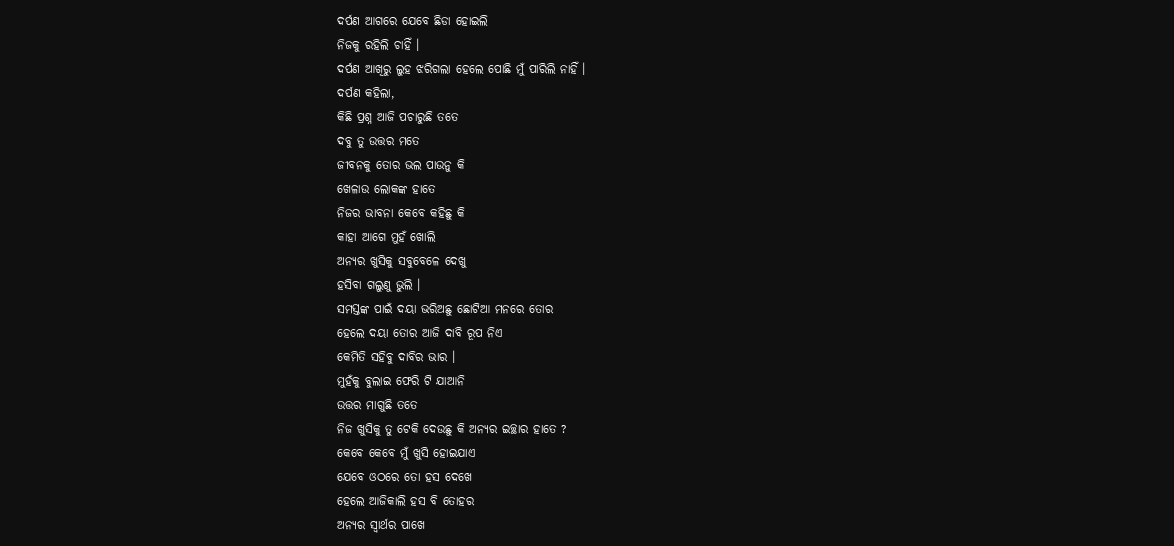ଦର୍ପଣ ଆଗରେ ଯେବେ ଛିଡା ହୋଇଲି
ନିଜକୁ ରହିଲି ଚାହିଁ ।
ଦର୍ପଣ ଆଖିରୁ ଲୁହ ଝରିଗଲା ହେଲେ ପୋଛି ମୁଁ ପାରିଲି ନାହିଁ ।
ଦର୍ପଣ କହିଲା,
କିଛି ପ୍ରଶ୍ନ ଆଜି ପଚାରୁଛି ତତେ
ଦବୁ ତୁ ଉତ୍ତର ମତେ
ଜୀବନକୁ ତୋର ଭଲ ପାଉନୁ କି
ଖେଳାଉ ଲୋକଙ୍କ ହାତେ
ନିଜର ଭାବନା କେବେ କହିଛୁ କି
କାହା ଆଗେ ମୁହଁ ଖୋଲି
ଅନ୍ୟର ଖୁସିକୁ ସବୁବେଳେ ଦେଖୁ
ହସିବା ଗଲୁଣୁ ଭୁଲି ।
ସମସ୍ତଙ୍କ ପାଇଁ ଦୟା ଭରିଅଛୁ ଛୋଟିଆ ମନରେ ତୋର
ହେଲେ ଦୟା ତୋର ଆଜି ଦାବି ରୂପ ନିଏ
କେମିତି ସହିବୁ ଦାବିର ଭାର ।
ମୁହଁକୁ ବୁଲାଇ ଫେରି ଟି ଯାଆନି
ଉତ୍ତର ମାଗୁଛି ତତେ
ନିଜ ଖୁସିକୁ ତୁ ଟେକି ଦେଉଛୁ କି ଅନ୍ୟର ଇଚ୍ଛାର ହାତେ ?
କେବେ କେବେ ମୁଁ ଖୁସି ହୋଇଯାଏ
ଯେବେ ଓଠରେ ତୋ ହସ ଦେଖେ
ହେଲେ ଆଜିକାଲି ହସ ବି ତୋହର
ଅନ୍ୟର ସ୍ୱାର୍ଥର ପାଖେ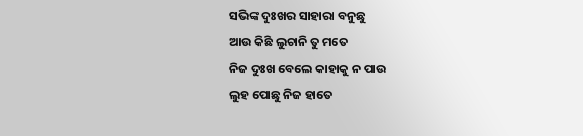ସଭିଙ୍କ ଦୁଃଖର ସାହାରା ବନୁଛୁ
ଆଉ କିଛି ଲୁଚାନି ତୁ ମତେ
ନିଜ ଦୁଃଖ ବେଲେ କାହାକୁ ନ ପାଉ
ଲୁହ ପୋଛୁ ନିଜ ହାତେ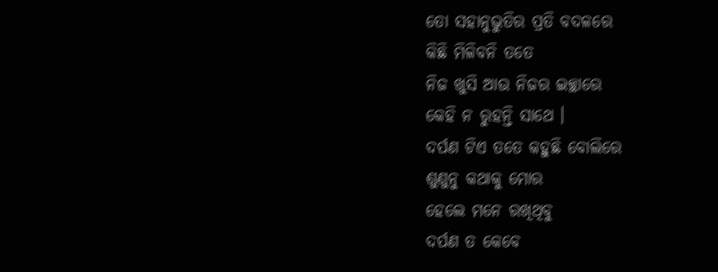ତୋ ସହାନୁଭୁତିର ପ୍ରତି ବଦଳରେ
କିଛି ମିଳିବନି ତତେ
ନିଜ ଖୁସି ଆଉ ନିଜର ଇଚ୍ଛାରେ
କେହି ନ ରୁହନ୍ତି ସାଥେ ।
ଦର୍ପଣ ଟିଏ ତତେ କହୁଛି ବୋଲିରେ
ଶୁଣୁନୁ କଥାକୁ ମୋର
ହେଲେ ମନେ ରଖିଥିବୁ
ଦର୍ପଣ ତ କେବେ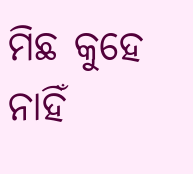ମିଛ କୁହେ ନାହିଁ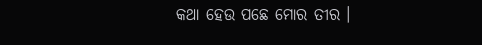କଥା ହେଉ ପଛେ ମୋର ତୀର ।